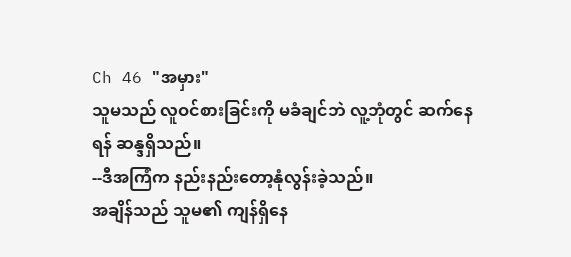Ch 46 "အမှား"
သူမသည် လူဝင်စားခြင်းကို မခံချင်ဘဲ လူ့ဘုံတွင် ဆက်နေရန် ဆန္ဒရှိသည်။
--ဒီအကြံက နည်းနည်းတော့နုံလွန်းခဲ့သည်။
အချိန်သည် သူမ၏ ကျန်ရှိနေ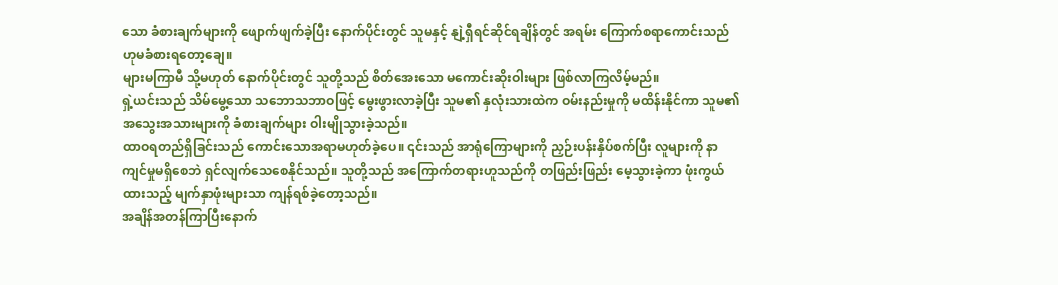သော ခံစားချက်များကို ဖျောက်ဖျက်ခဲ့ပြီး နောက်ပိုင်းတွင် သူမနှင့် နျဲ့ရှီရင်ဆိုင်ရချိန်တွင် အရမ်း ကြောက်စရာကောင်းသည်ဟုမခံစားရတော့ချေ။
များမကြာမီ သို့မဟုတ် နောက်ပိုင်းတွင် သူတို့သည် စိတ်အေးသော မကောင်းဆိုးဝါးများ ဖြစ်လာကြလိမ့်မည်။
ရှဲ့ယင်းသည် သိမ်မွေ့သော သဘောသဘာဝဖြင့် မွေးဖွားလာခဲ့ပြီး သူမ၏ နှလုံးသားထဲက ဝမ်းနည်းမှုကို မထိန်းနိုင်ကာ သူမ၏ အသွေးအသားများကို ခံစားချက်များ ဝါးမျိုသွားခဲ့သည်။
ထာဝရတည်ရှိခြင်းသည် ကောင်းသောအရာမဟုတ်ခဲ့ပေ။ ၎င်းသည် အာရုံကြောများကို ညှဉ်းပန်းနှိပ်စက်ပြီး လူများကို နာကျင်မှုမရှိစေဘဲ ရှင်လျက်သေစေနိုင်သည်။ သူတို့သည် အကြောက်တရားဟူသည်ကို တဖြည်းဖြည်း မေ့သွားခဲ့ကာ ဖုံးကွယ်ထားသည့် မျက်နှာဖုံးများသာ ကျန်ရစ်ခဲ့တော့သည်။
အချိန်အတန်ကြာပြီးနောက်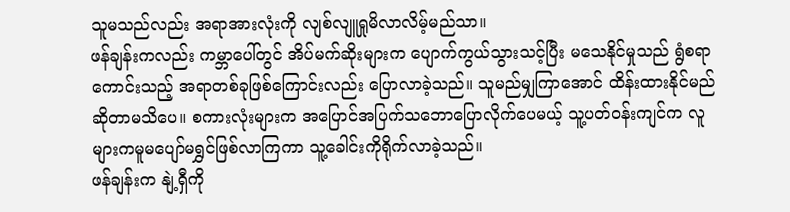သူမသည်လည်း အရာအားလုံးကို လျစ်လျူရှုမိလာလိမ့်မည်သာ။
ဖန်ချန်းကလည်း ကမ္ဘာပေါ်တွင် အိပ်မက်ဆိုးများက ပျောက်ကွယ်သွားသင့်ပြီး မသေနိုင်မှုသည် ရွံစရာကောင်းသည့် အရာတစ်ခုဖြစ်ကြောင်းလည်း ပြောလာခဲ့သည်။ သူမည်မျှကြာအောင် ထိန်းထားနိုင်မည်ဆိုတာမသိပေ။ စကားလုံးများက အပြောင်အပြက်သဘောပြောလိုက်ပေမယ့် သူ့ပတ်ဝန်းကျင်က လူများကမူမပျော်မရွှင်ဖြစ်လာကြကာ သူ့ခေါင်းကိုရိုက်လာခဲ့သည်။
ဖန်ချန်းက နျဲ့ရှီကို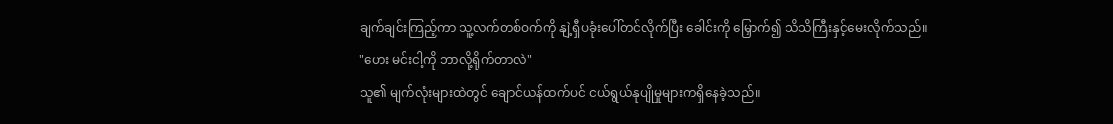ချက်ချင်းကြည့်ကာ သူ့လက်တစ်ဝက်ကို နျဲ့ရှီပခုံးပေါ်တင်လိုက်ပြီး ခေါင်းကို မြှောက်၍ သိသိကြီးနှင့်မေးလိုက်သည်။
"ဟေး မင်းငါ့ကို ဘာလို့ရိုက်တာလဲ"
သူ၏ မျက်လုံးများထဲတွင် ချောင်ယန်ထက်ပင် ငယ်ရွယ်နုပျိုမှုများကရှိနေခဲ့သည်။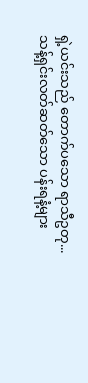ရှဲ့ယင်းသည် တောက်ပသော ရာသီဥတု... သန့်ရှင်းလတ်ဆတ်သော ပန်းရနံ့များ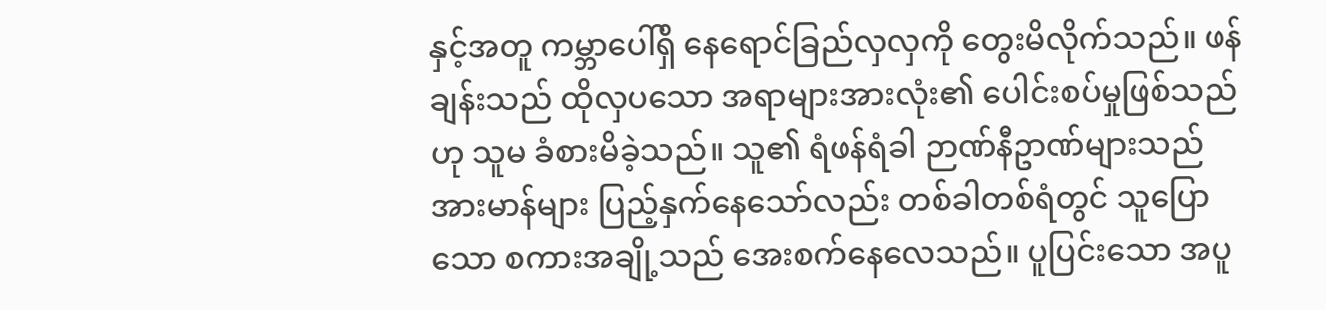နှင့်အတူ ကမ္ဘာပေါ်ရှိ နေရောင်ခြည်လှလှကို တွေးမိလိုက်သည်။ ဖန်ချန်းသည် ထိုလှပသော အရာများအားလုံး၏ ပေါင်းစပ်မှုဖြစ်သည်ဟု သူမ ခံစားမိခဲ့သည်။ သူ၏ ရံဖန်ရံခါ ဉာဏ်နီဥာဏ်များသည် အားမာန်များ ပြည့်နှက်နေသော်လည်း တစ်ခါတစ်ရံတွင် သူပြောသော စကားအချို့သည် အေးစက်နေလေသည်။ ပူပြင်းသော အပူ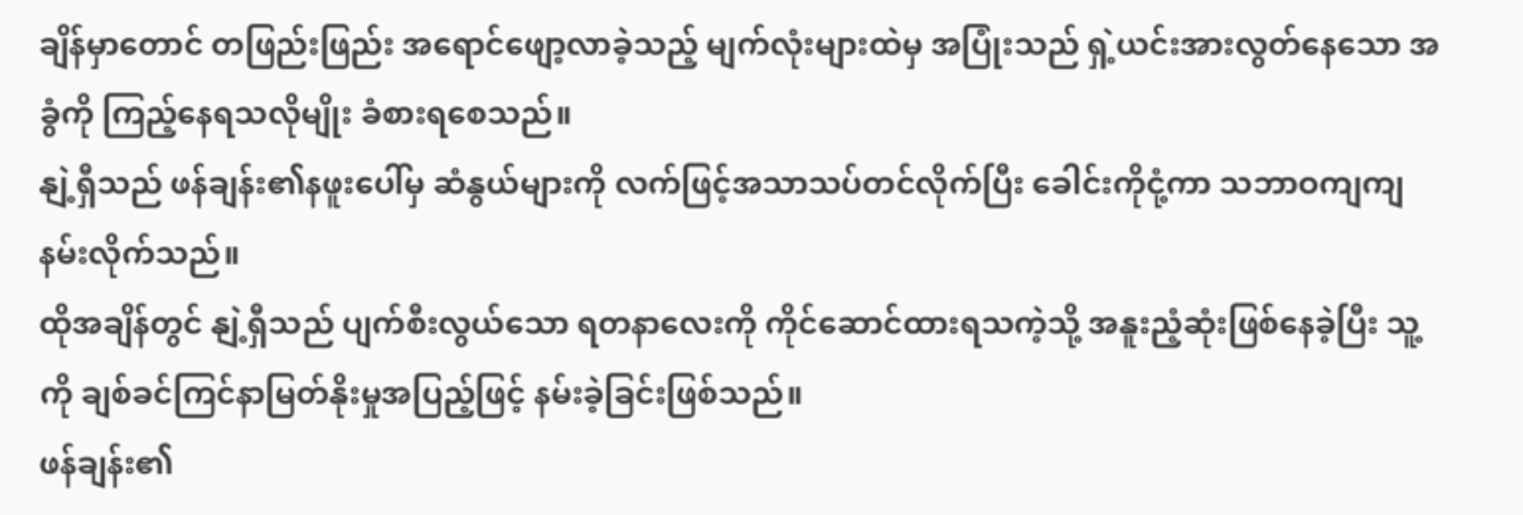ချိန်မှာတောင် တဖြည်းဖြည်း အရောင်ဖျော့လာခဲ့သည့် မျက်လုံးများထဲမှ အပြုံးသည် ရှဲ့ယင်းအားလွတ်နေသော အခွံကို ကြည့်နေရသလိုမျိုး ခံစားရစေသည်။
နျဲ့ရှီသည် ဖန်ချန်း၏နဖူးပေါ်မှ ဆံနွယ်များကို လက်ဖြင့်အသာသပ်တင်လိုက်ပြီး ခေါင်းကိုငုံ့ကာ သဘာဝကျကျ နမ်းလိုက်သည်။
ထိုအချိန်တွင် နျဲ့ရှီသည် ပျက်စီးလွယ်သော ရတနာလေးကို ကိုင်ဆောင်ထားရသကဲ့သို့ အနူးညံ့ဆုံးဖြစ်နေခဲ့ပြီး သူ့ကို ချစ်ခင်ကြင်နာမြတ်နိုးမှုအပြည့်ဖြင့် နမ်းခဲ့ခြင်းဖြစ်သည်။
ဖန်ချန်း၏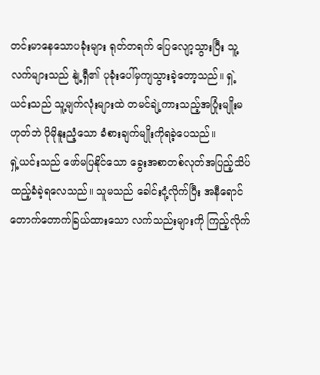တင်းမာနေသောပခုံးများ ရုတ်တရက် ပြေလျော့သွားပြီး သူ့လက်များသည် နျဲ့ရှီ၏ ပုခုံးပေါ်မှကျသွားခဲ့တော့သည်။ ရှဲ့ယင်းသည် သူ့မျက်လုံးများထဲ တမင်ချဲ့ကားသည့်အပြုံးမျိုးမဟုတ်ဘဲ ပိုမိုနူးညံ့သော ခံစားချက်မျိုးကိုရခဲ့ပေသည်။
ရှဲ့ယင်းသည် ဖော်မပြနိုင်သော ခွေးအစာတစ်လုတ်အပြည့်သိပ်ထည့်ခံခဲ့ရလေသည်။ သူမသည် ခေါင်းငုံ့လိုက်ပြီး အနီရောင်တောက်တောက်ခြယ်ထားသော လက်သည်းများကို ကြည့်လိုက်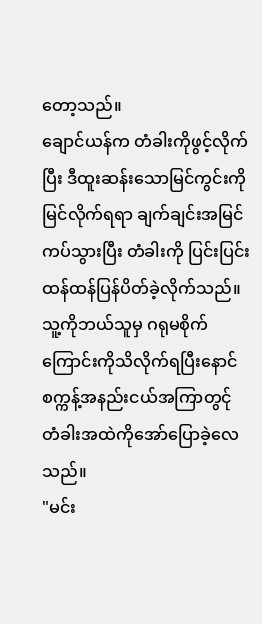တော့သည်။
ချောင်ယန်က တံခါးကိုဖွင့်လိုက်ပြီး ဒီထူးဆန်းသောမြင်ကွင်းကို မြင်လိုက်ရရာ ချက်ချင်းအမြင်ကပ်သွားပြီး တံခါးကို ပြင်းပြင်းထန်ထန်ပြန်ပိတ်ခဲ့လိုက်သည်။ သူ့ကိုဘယ်သူမှ ဂရုမစိုက်ကြောင်းကိုသိလိုက်ရပြီးနောင်စက္ကန့်အနည်းငယ်အကြာတွင်ု တံခါးအထဲကိုအော်ပြောခဲ့လေသည်။
"မင်း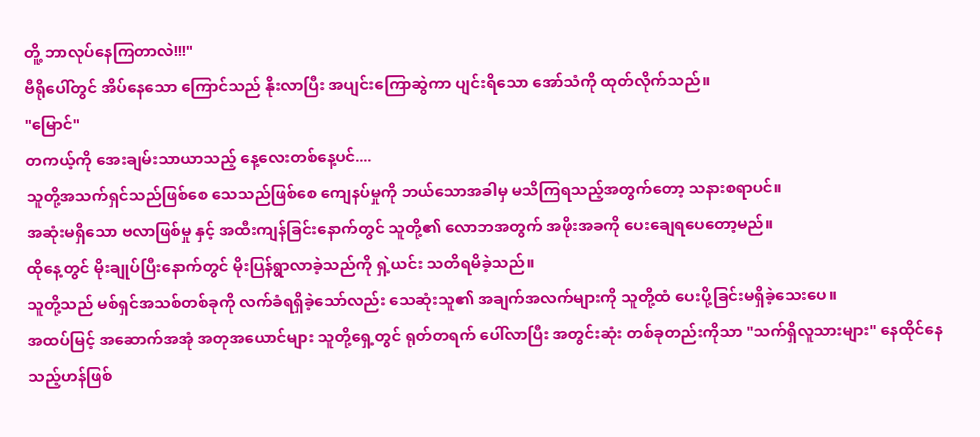တိူ့ ဘာလုပ်နေကြတာလဲ!!!"
ဗီရိုပေါ်တွင် အိပ်နေသော ကြောင်သည် နိုးလာပြီး အပျင်းကြောဆွဲကာ ပျင်းရိသော အော်သံကို ထုတ်လိုက်သည်။
"မြောင်"
တကယ့်ကို အေးချမ်းသာယာသည့် နေ့လေးတစ်နေ့ပင်....
သူတို့အသက်ရှင်သည်ဖြစ်စေ သေသည်ဖြစ်စေ ကျေနပ်မှုကို ဘယ်သောအခါမှ မသိကြရသည့်အတွက်တော့ သနားစရာပင်။
အဆုံးမရှိသော ဗလာဖြစ်မှု နှင့် အထီးကျန်ခြင်းနောက်တွင် သူတို့၏ လောဘအတွက် အဖိုးအခကို ပေးချေရပေတော့မည်။
ထိုနေ့တွင် မိုးချုပ်ပြီးနောက်တွင် မိုးပြန်ရွာလာခဲ့သည်ကို ရှဲ့ယင်း သတိရမိခဲ့သည်။
သူတို့သည် မစ်ရှင်အသစ်တစ်ခုကို လက်ခံရရှိခဲ့သော်လည်း သေဆုံးသူ၏ အချက်အလက်များကို သူတို့ထံ ပေးပို့ခြင်းမရှိခဲ့သေးပေ။
အထပ်မြင့် အဆောက်အအုံ အတုအယောင်များ သူတို့ရှေ့တွင် ရုတ်တရက် ပေါ်လာပြီး အတွင်းဆုံး တစ်ခုတည်းကိုသာ "သက်ရှိလူသားများ" နေထိုင်နေသည့်ဟန်ဖြစ်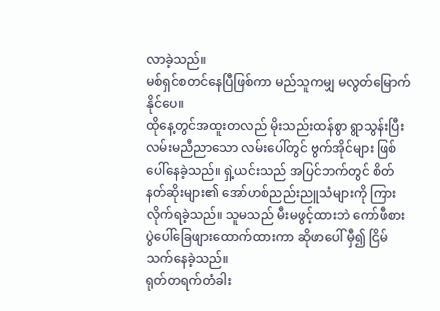လာခဲ့သည်။
မစ်ရှင်စတင်နေပြီဖြစ်ကာ မည်သူကမျှ မလွတ်မြောက်နိုင်ပေ။
ထိုနေ့တွင်အထူးတလည် မိုးသည်းထန်စွာ ရွာသွန်းပြီး လမ်းမညီညာသော လမ်းပေါ်တွင် ဗွက်အိုင်များ ဖြစ်ပေါ်နေခဲ့သည်။ ရှဲ့ယင်းသည် အပြင်ဘက်တွင် စိတ်နတ်ဆိုးများ၏ အော်ဟစ်ညည်းညူသံများကို ကြားလိုက်ရခဲ့သည်။ သူမသည် မီးမဖွင့်ထားဘဲ ကော်ဖီစားပွဲပေါ်ခြေဖျားထောက်ထားကာ ဆိုဖာပေါ် မှီ၍ ငြိမ်သက်နေခဲ့သည်။
ရုတ်တရက်တံခါး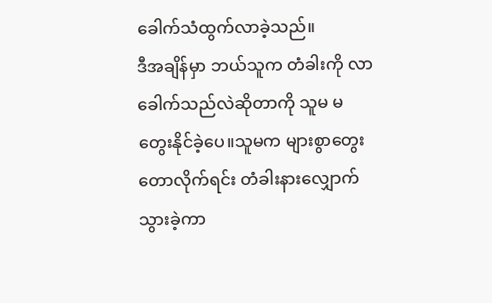ခေါက်သံထွက်လာခဲ့သည်။
ဒီအချိန်မှာ ဘယ်သူက တံခါးကို လာခေါက်သည်လဲဆိုတာကို သူမ မတွေးနိုင်ခဲ့ပေ။သူမက များစွာတွေးတောလိုက်ရင်း တံခါးနားလျှောက်သွားခဲ့ကာ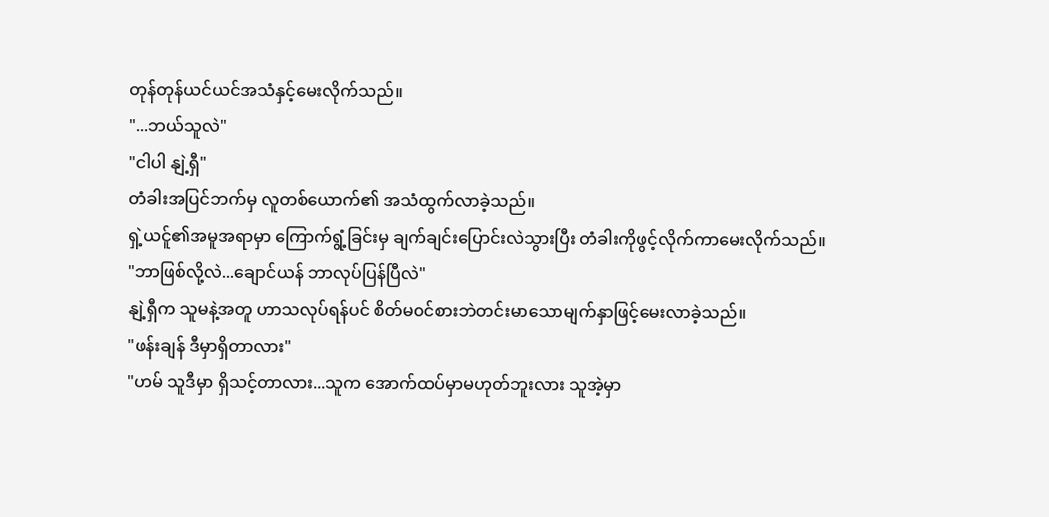တုန်တုန်ယင်ယင်အသံနှင့်မေးလိုက်သည်။
"...ဘယ်သူလဲ"
"ငါပါ နျဲ့ရှီ"
တံခါးအပြင်ဘက်မှ လူတစ်ယောက်၏ အသံထွက်လာခဲ့သည်။
ရှဲ့ယင်ူ၏အမူအရာမှာ ကြောက်ရွံ့ခြင်းမှ ချက်ချင်းပြောင်းလဲသွားပြီး တံခါးကိုဖွင့်လိုက်ကာမေးလိုက်သည်။
"ဘာဖြစ်လို့လဲ...ချောင်ယန် ဘာလုပ်ပြန်ပြီလဲ"
နျဲ့ရှီက သူမနဲ့အတူ ဟာသလုပ်ရန်ပင် စိတ်မ၀င်စားဘဲတင်းမာသောမျက်နှာဖြင့်မေးလာခဲ့သည်။
"ဖန်းချန် ဒီမှာရှိတာလား"
"ဟမ် သူဒီမှာ ရှိသင့်တာလား...သူက အောက်ထပ်မှာမဟုတ်ဘူးလား သူအဲ့မှာ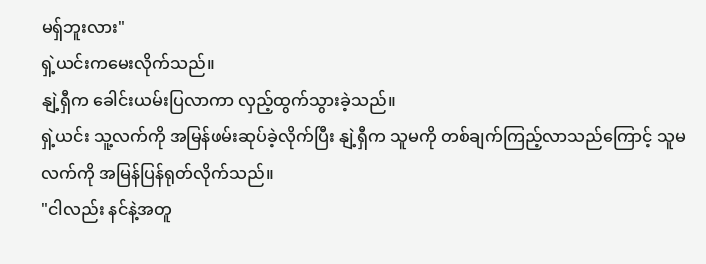မရှ်ဘူးလား"
ရှဲ့ယင်းကမေးလိုက်သည်။
နျဲ့ရှီက ခေါင်းယမ်းပြလာကာ လှည့်ထွက်သွားခဲ့သည်။
ရှဲ့ယင်း သူ့လက်ကို အမြန်ဖမ်းဆုပ်ခဲ့လိုက်ပြီး နျဲ့ရှီက သူမကို တစ်ချက်ကြည့်လာသည်ကြောင့် သူမလက်ကို အမြန်ပြန်ရုတ်လိုက်သည်။
"ငါလည်း နင်နဲ့အတူ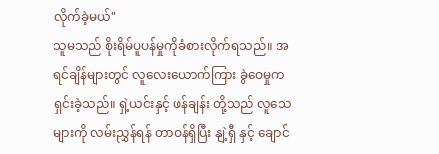လိုက်ခဲ့မယ်"
သူမသည် စိုးရိမ်ပူပန်မှုကိုခံစားလိုက်ရသည်။ အရင်ချိန်များတွင် လူလေးယောက်ကြား ခွဲဝေမှုက ရှင်းခဲ့သည်။ ရှဲ့ယင်းနှင့် ဖန်ချန်း တို့သည် လူသေများကို လမ်းညွှန်ရန် တာဝန်ရှိပြီး နျဲ့ရှီ နှင့် ချောင်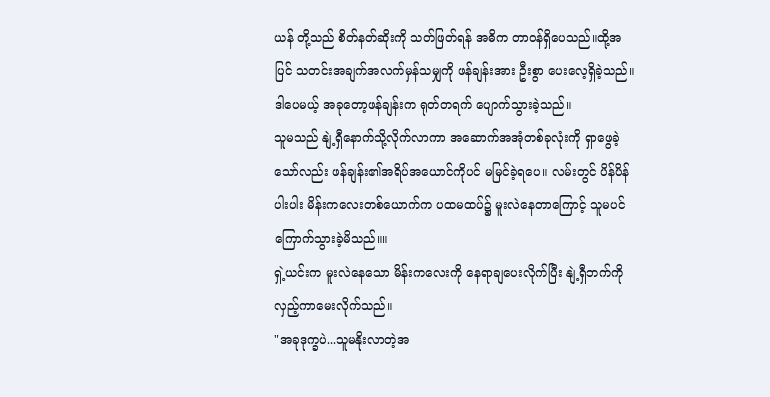ယန် တို့သည် စိတ်နတ်ဆိုးကို သတ်ဖြတ်ရန် အဓိက တာဝန်ရှိပေသည်။ထို့အပြင် သတင်းအချက်အလက်မှန်သမျှကို ဖန်ချန်းအား ဦးစွာ ပေးလေ့ရှိခဲ့သည်။
ဒါပေမယ့် အခုတော့ဖန်ချန်းက ရုတ်တရက် ပျောက်သွားခဲ့သည်။
သူမသည် နျဲ့ရှီနောက်သို့လိုက်လာကာ အဆောက်အအုံတစ်ခုလုံးကို ရှာဖွေခဲ့သော်လည်း ဖန်ချန်း၏အရိပ်အယောင်ကိုပင် မမြင်ခဲ့ရပေ။ လမ်းတွင် ပိန်ပိန်ပါးပါး မိန်းကလေးတစ်ယောက်က ပထမထပ်၌ မူးလဲနေတာကြောင့် သူမပင်ကြောက်သွားခဲ့မိသည်။။
ရှဲ့ယင်းက မူးလဲနေသော မိန်းကလေးကို နေရာချပေးလိုက်ပြီး နျဲ့ရှီဘက်ကို လှည့်ကာမေးလိုက်သည်။
"အခုဒုက္ခပဲ...သူမနိုးလာတဲ့အ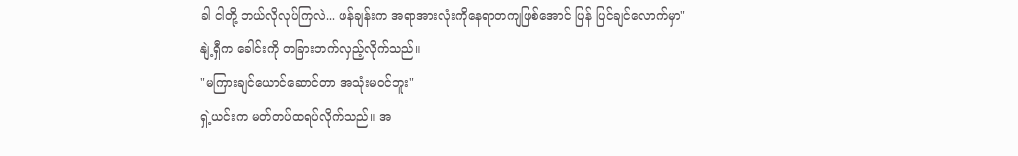ခါ ငါတို့ ဘယ်လိုလုပ်ကြလဲ... ဖန်ချန်းက အရာအားလုံးကိုနေရာတကျဖြစ်အောင် ပြန် ပြင်ချင်လောက်မှာ"
နျဲ့ရှီက ခေါင်းကို တခြားဘက်လှည့်လိုက်သည်။
"မကြားချင်ယောင်ဆောင်တာ အသုံးမဝင်ဘူး"
ရှဲ့ယင်းက မတ်တပ်ထရပ်လိုက်သည်။ အ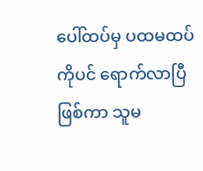ပေါ်ထပ်မှ ပထမထပ်ကိုပင် ရောက်လာပြီဖြစ်ကာ သူမ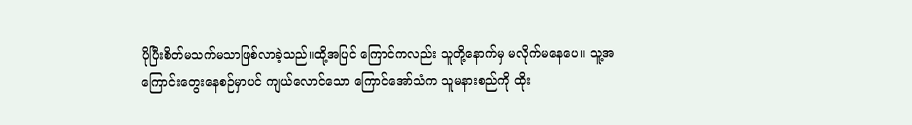ပိုပြီးစိတ်မသက်မသာဖြစ်လာခဲ့သည်။ထို့အပြင် ကြောင်ကလည်း သူတို့နောက်မှ မလိုက်မနေပေ။ သူ့အကြောင်းတွေးနေစဉ်မှာပင် ကျယ်လောင်သော ကြောင်အော်သံက သူမနားစည်ကို ထိုး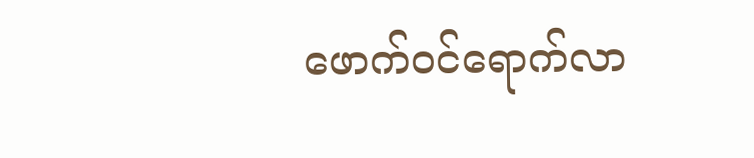ဖောက်ဝင်ရောက်လာ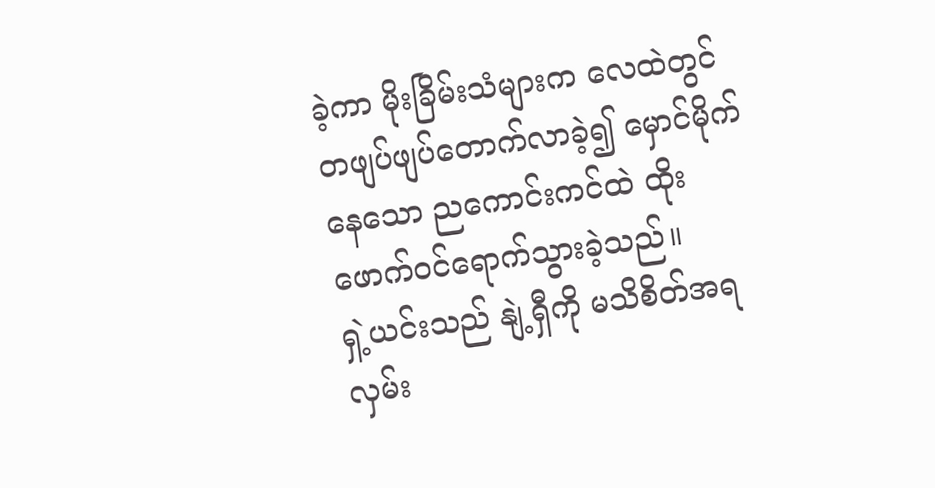ခဲ့ကာ မိုးခြိမ်းသံများက လေထဲတွင် တဖျပ်ဖျပ်တောက်လာခဲ့၍ မှောင်မိုက်နေသော ညကောင်းကင်ထဲ ထိုးဖောက်ဝင်ရောက်သွားခဲ့သည်။
ရှဲ့ယင်းသည် နျဲ့ရှီကို မသိစိတ်အရ လှမ်း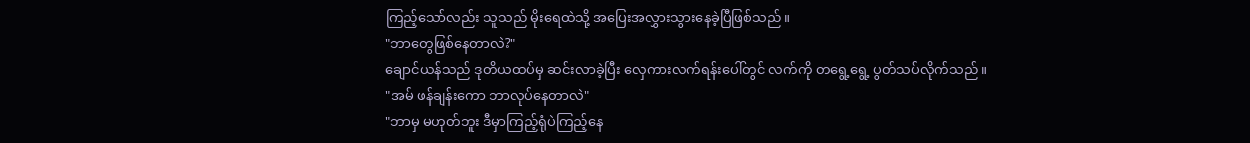ကြည့်သော်လည်း သူသည် မိုးရေထဲသို့ အပြေးအလွှားသွားနေခဲ့ပြီဖြစ်သည်။
"ဘာတွေဖြစ်နေတာလဲ?"
ချောင်ယန်သည် ဒုတိယထပ်မှ ဆင်းလာခဲ့ပြီး လှေကားလက်ရန်းပေါ်တွင် လက်ကို တရွေ့ရွေ့ ပွတ်သပ်လိုက်သည်။
"အမ် ဖန်ချန်းကော ဘာလုပ်နေတာလဲ"
"ဘာမှ မဟုတ်ဘူး ဒီမှာကြည့်ရုံပဲကြည့်နေ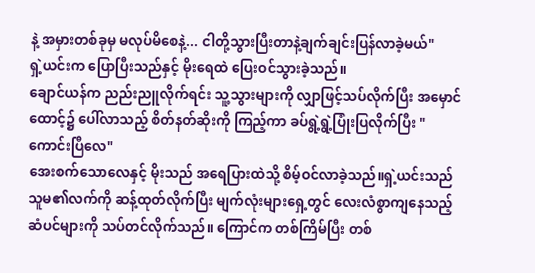နဲ့ အမှားတစ်ခုမှ မလုပ်မိစေနဲ့... ငါတို့သွားပြီးတာနဲ့ချက်ချင်းပြန်လာခဲ့မယ်"
ရှဲ့ယင်းက ပြောပြီးသည်နှင့် မိုးရေထဲ ပြေးဝင်သွားခဲ့သည်။
ချောင်ယန်က ညည်းညူလိုက်ရင်း သူ့သွားများကို လျှာဖြင့်သပ်လိုက်ပြီး အမှောင်ထောင့်၌ ပေါ်လာသည့် စိတ်နတ်ဆိုးကို ကြည့်ကာ ခပ်ရွဲ့ရွဲ့ပြုံးပြလိုက်ပြီး "ကောင်းပြီလေ"
အေးစက်သောလေနှင့် မိုးသည် အရေပြားထဲသို့ စိမ့်ဝင်လာခဲ့သည်။ရှဲ့ယင်းသည် သူမ၏လက်ကို ဆန့်ထုတ်လိုက်ပြီး မျက်လုံးများရှေ့တွင် လေးလံစွာကျနေသည့် ဆံပင်များကို သပ်တင်လိုက်သည်။ ကြောင်က တစ်ကြိမ်ပြီး တစ်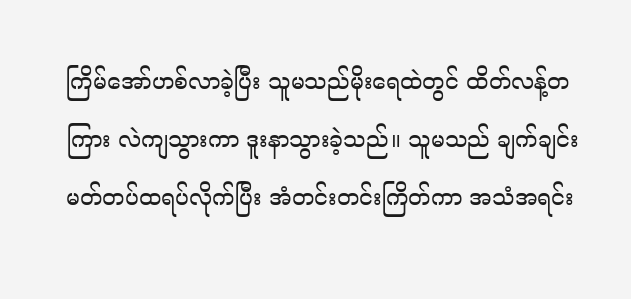ကြိမ်အော်ဟစ်လာခဲ့ပြီး သူမသည်မိုးရေထဲတွင် ထိတ်လန့်တကြား လဲကျသွားကာ ဒူးနာသွားခဲ့သည်။ သူမသည် ချက်ချင်း မတ်တပ်ထရပ်လိုက်ပြီး အံတင်းတင်းကြိတ်ကာ အသံအရင်း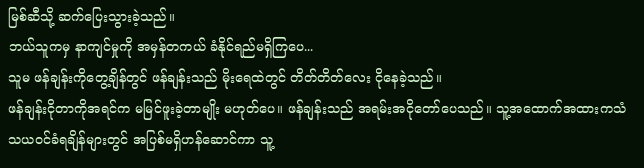မြစ်ဆီသို့ ဆက်ပြေးသွားခဲ့သည်။
ဘယ်သူကမှ နာကျင်မှုကို အမှန်တကယ် ခံနိုင်ရည်မရှိကြပေ...
သူမ ဖန်ချန်းကိုတွေ့ချိန်တွင် ဖန်ချန်းသည် မိုးရေထဲတွင် တိတ်တိတ်လေး ငိုနေခဲ့သည်။
ဖန်ချန်းငိုတာကိုအရင်က မမြင်ဖူးခဲ့တာမျိုး မဟုတ်ပေ။ ဖန်ချန်းသည် အရမ်းအငိုတော်ပေသည်။ သူ့အထောက်အထားကသံသယဝင်ခံရချိန်များတွင် အပြစ်မရှိဟန်ဆောင်ကာ သူ့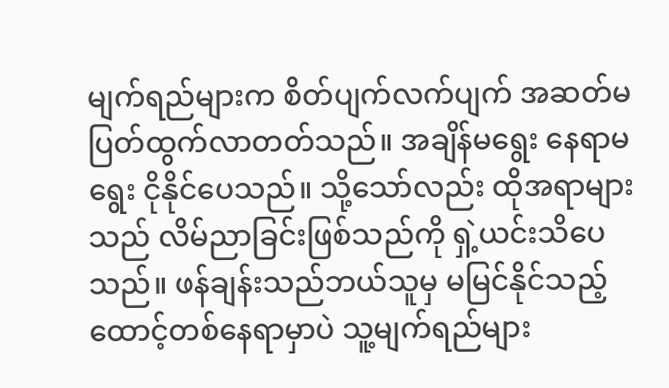မျက်ရည်များက စိတ်ပျက်လက်ပျက် အဆတ်မပြတ်ထွက်လာတတ်သည်။ အချိန်မရွေး နေရာမရွေး ငိုနိုင်ပေသည်။ သို့သော်လည်း ထိုအရာများသည် လိမ်ညာခြင်းဖြစ်သည်ကို ရှဲ့ယင်းသိပေသည်။ ဖန်ချန်းသည်ဘယ်သူမှ မမြင်နိုင်သည့် ထောင့်တစ်နေရာမှာပဲ သူ့မျက်ရည်များ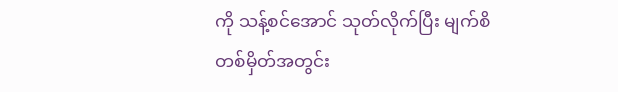ကို သန့်စင်အောင် သုတ်လိုက်ပြီး မျက်စိတစ်မှိတ်အတွင်း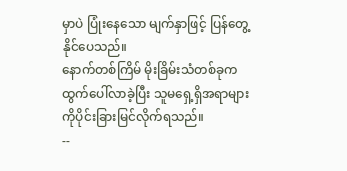မှာပဲ ပြုံးနေသော မျက်နှာဖြင့် ပြန်တွေ့နိုင်ပေသည်။
နောက်တစ်ကြိမ် မိုးခြိမ်းသံတစ်ခုက ထွက်ပေါ်လာခဲ့ပြီး သူမရှေ့ရှိအရာများကိုပိုင်းခြားမြင်လိုက်ရသည်။
--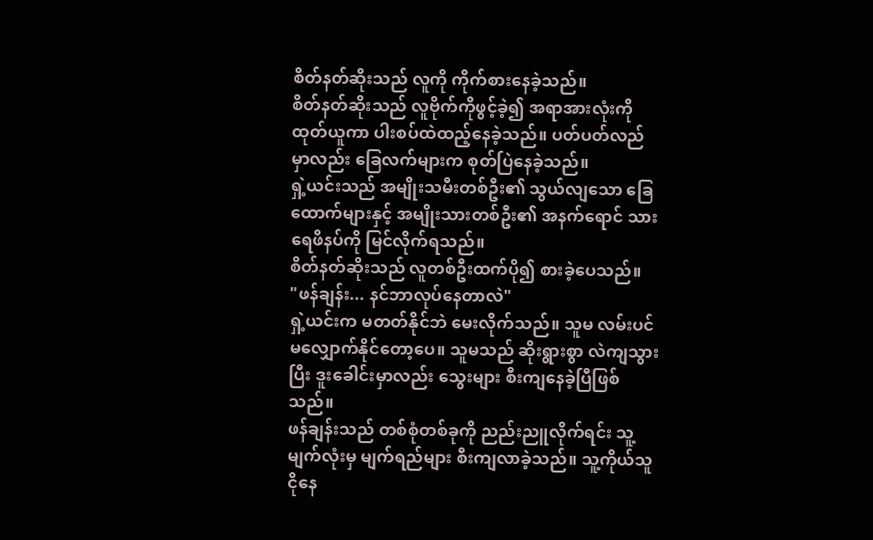စိတ်နတ်ဆိုးသည် လူကို ကိုက်စားနေခဲ့သည်။
စိတ်နတ်ဆိုးသည် လူဗိုက်ကိုဖွင့်ခဲ့၍ အရာအားလုံးကိုထုတ်ယူကာ ပါးစပ်ထဲထည့်နေခဲ့သည်။ ပတ်ပတ်လည်မှာလည်း ခြေလက်များက စုတ်ပြဲနေခဲ့သည်။
ရှဲ့ယင်းသည် အမျိုးသမီးတစ်ဦး၏ သွယ်လျသော ခြေထောက်များနှင့် အမျိုးသားတစ်ဦး၏ အနက်ရောင် သားရေဖိနပ်ကို မြင်လိုက်ရသည်။
စိတ်နတ်ဆိုးသည် လူတစ်ဦးထက်ပို၍ စားခဲ့ပေသည်။
"ဖန်ချန်း... နင်ဘာလုပ်နေတာလဲ"
ရှဲ့ယင်းက မတတ်နိုင်ဘဲ မေးလိုက်သည်။ သူမ လမ်းပင်မလျှောက်နိုင်တော့ပေ။ သူမသည် ဆိုးရွားစွာ လဲကျသွားပြီး ဒူးခေါင်းမှာလည်း သွေးများ စီးကျနေခဲ့ပြီဖြစ်သည်။
ဖန်ချန်းသည် တစ်စုံတစ်ခုကို ညည်းညူလိုက်ရင်း သူ့မျက်လုံးမှ မျက်ရည်များ စီးကျလာခဲ့သည်။ သူ့ကိုယ်သူ ငိုနေ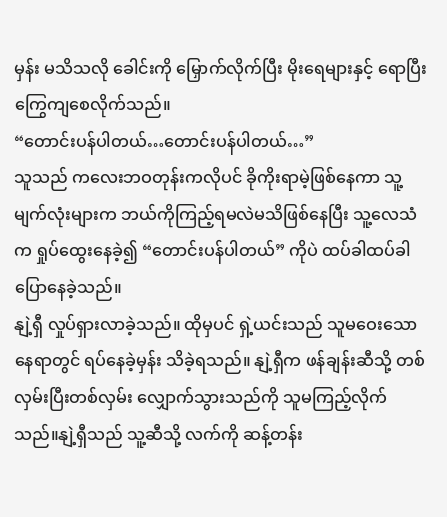မှန်း မသိသလို ခေါင်းကို မြှောက်လိုက်ပြီး မိုးရေများနှင့် ရောပြီး ကြွေကျစေလိုက်သည်။
“တောင်းပန်ပါတယ်…တောင်းပန်ပါတယ်…”
သူသည် ကလေးဘဝတုန်းကလိုပင် ခိုကိုးရာမဲ့ဖြစ်နေကာ သူ့မျက်လုံးများက ဘယ်ကိုကြည့်ရမလဲမသိဖြစ်နေပြီး သူ့လေသံက ရှုပ်ထွေးနေခဲ့၍ “တောင်းပန်ပါတယ်” ကိုပဲ ထပ်ခါထပ်ခါ ပြောနေခဲ့သည်။
နျဲ့ရှီ လှုပ်ရှားလာခဲ့သည်။ ထိုမှပင် ရှဲ့ယင်းသည် သူမဝေးသောနေရာတွင် ရပ်နေခဲ့မှန်း သိခဲ့ရသည်။ နျဲ့ရှီက ဖန်ချန်းဆီသို့ တစ်လှမ်းပြီးတစ်လှမ်း လျှောက်သွားသည်ကို သူမကြည့်လိုက်သည်။နျဲ့ရှီသည် သူ့ဆီသို့ လက်ကို ဆန့်တန်း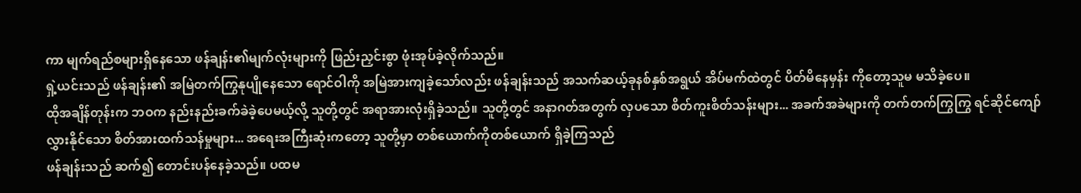ကာ မျက်ရည်စများရှိနေသော ဖန်ချန်း၏မျက်လုံးများကို ဖြည်းညှင်းစွာ ဖုံးအုပ်ခဲ့လိုက်သည်။
ရှဲ့ယင်းသည် ဖန်ချန်း၏ အမြဲတက်ကြွနုပျိုနေသော ရောင်ဝါကို အမြဲအားကျခဲ့သော်လည်း ဖန်ချန်းသည် အသက်ဆယ့်ခုနစ်နှစ်အရွယ် အိပ်မက်ထဲတွင် ပိတ်မိနေမှန်း ကိုတော့သူမ မသိခဲ့ပေ။
ထိုအချိန်တုန်းက ဘဝက နည်းနည်းခက်ခဲခဲ့ပေမယ့်လို့ သူတို့တွင် အရာအားလုံးရှိခဲ့သည်။ သူတို့တွင် အနာဂတ်အတွက် လှပသော စိတ်ကူးစိတ်သန်းများ... အခက်အခဲများကို တက်တက်ကြွကြွ ရင်ဆိုင်ကျော်လွှားနိုင်သော စိတ်အားထက်သန်မှုများ... အရေးအကြီးဆုံးကတော့ သူတို့မှာ တစ်ယောက်ကိုတစ်ယောက် ရှိခဲ့ကြသည်
ဖန်ချန်းသည် ဆက်၍ တောင်းပန်နေခဲ့သည်။ ပထမ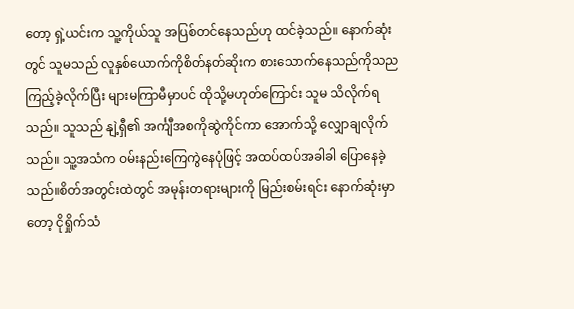တော့ ရှဲ့ယင်းက သူ့ကိုယ်သူ အပြစ်တင်နေသည်ဟု ထင်ခဲ့သည်။ နောက်ဆုံးတွင် သူမသည် လူနှစ်ယောက်ကိုစိတ်နတ်ဆိုးက စားသောက်နေသည်ကိုသည ကြည့်ခဲ့လိုက်ပြီး များမကြာမီမှာပင် ထိုသို့မဟုတ်ကြောင်း သူမ သိလိုက်ရသည်။ သူသည် နျဲ့ရှီ၏ အင်္ကျီအစကိုဆွဲကိုင်ကာ အောက်သို့ လျှောချလိုက်သည်။ သူ့အသံက ဝမ်းနည်းကြေကွဲနေပုံဖြင့် အထပ်ထပ်အခါခါ ပြောနေခဲ့သည်။စိတ်အတွင်းထဲတွင် အမုန်းတရားများကို မြည်းစမ်းရင်း နောက်ဆုံးမှာတော့ ငိုရှိုက်သံ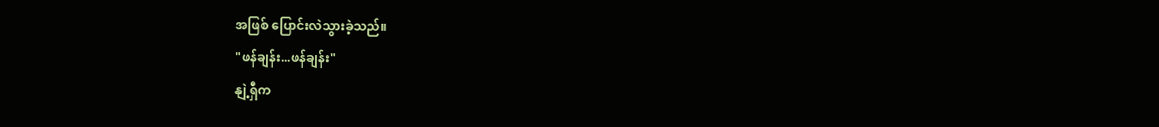အဖြစ် ပြောင်းလဲသွားခဲ့သည်။
"ဖန်ချန်း...ဖန်ချန်း"
နျဲ့ရှီက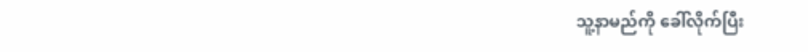သူ့နာမည်ကို ခေါ်လိုက်ပြီး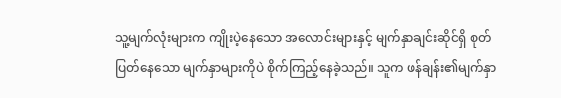သူ့မျက်လုံးများက ကျိုးပဲ့နေသော အလောင်းများနှင့် မျက်နှာချင်းဆိုင်ရှိ စုတ်ပြတ်နေသော မျက်နှာများကိုပဲ စိုက်ကြည့်နေခဲ့သည်။ သူက ဖန်ချန်း၏မျက်နှာ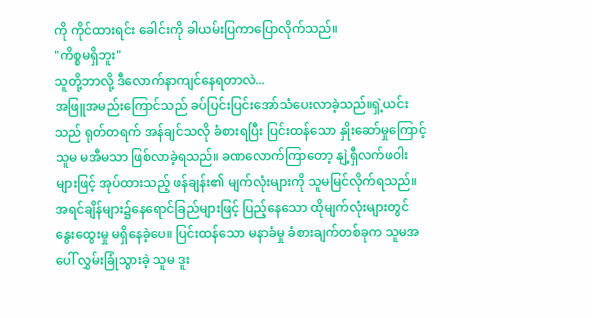ကို ကိုင်ထားရင်း ခေါင်းကို ခါယမ်းပြကာပြောလိုက်သည်။
"ကိစ္စမရှိဘူး"
သူတို့ဘာလို့ ဒီလောက်နာကျင်နေရတာလဲ...
အဖြူအမည်းကြောင်သည် ခပ်ပြင်းပြင်းအော်သံပေးလာခဲ့သည်။ရှဲ့ယင်းသည် ရုတ်တရက် အန်ချင်သလို ခံစားရပြီး ပြင်းထန်သော နှိုးဆော်မှုကြောင့် သူမ မအီမသာ ဖြစ်လာခဲ့ရသည်။ ခဏလောက်ကြာတော့ နျဲ့ရှီလက်ဖဝါးများဖြင့် အုပ်ထားသည့် ဖန်ချန်း၏ မျက်လုံးများကို သူမမြင်လိုက်ရသည်။ အရင်ချိန်များ၌နေရောင်ခြည်များဖြင့် ပြည့်နေသော ထိုမျက်လုံးများတွင် နွေးထွေးမှု မရှိနေခဲ့ပေ။ ပြင်းထန်သော မနာခံမှု ခံစားချက်တစ်ခုက သူမအပေါ် လွှမ်းခြုံသွားခဲ့ သူမ ဒူး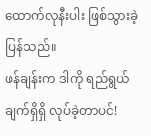ထောက်လုနီးပါး ဖြစ်သွားခဲ့ပြန်သည်။
ဖန်ချန်းက ဒါကို ရည်ရွယ်ချက်ရှိရှိ လုပ်ခဲ့တာပင်!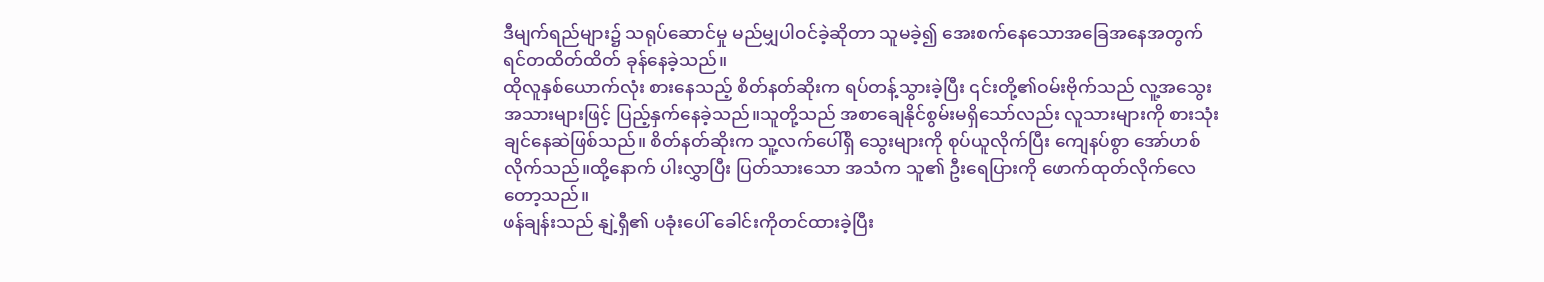ဒီမျက်ရည်များ၌ သရုပ်ဆောင်မှု မည်မျှပါဝင်ခဲ့ဆိုတာ သူမခဲ့၍ အေးစက်နေသောအခြေအနေအတွက် ရင်တထိတ်ထိတ် ခုန်နေခဲ့သည်။
ထိုလူနှစ်ယောက်လုံး စားနေသည့် စိတ်နတ်ဆိုးက ရပ်တန့်သွားခဲ့ပြီး ၎င်းတို့၏ဝမ်းဗိုက်သည် လူ့အသွေးအသားများဖြင့် ပြည့်နှက်နေခဲ့သည်။သူတို့သည် အစာချေနိုင်စွမ်းမရှိသော်လည်း လူသားများကို စားသုံးချင်နေဆဲဖြစ်သည်။ စိတ်နတ်ဆိုးက သူ့လက်ပေါ်ရှိ သွေးများကို စုပ်ယူလိုက်ပြီး ကျေနပ်စွာ အော်ဟစ်လိုက်သည်။ထို့နောက် ပါးလွှာပြီး ပြတ်သားသော အသံက သူ၏ ဦးရေပြားကို ဖောက်ထုတ်လိုက်လေတော့သည်။
ဖန်ချန်းသည် နျဲ့ရှီ၏ ပခုံးပေါ် ခေါင်းကိုတင်ထားခဲ့ပြီး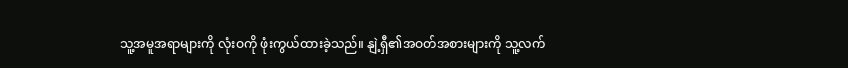သူ့အမူအရာများကို လုံးဝကို ဖုံးကွယ်ထားခဲ့သည်။ နျဲ့ရှီ၏အဝတ်အစားများကို သူ့လက်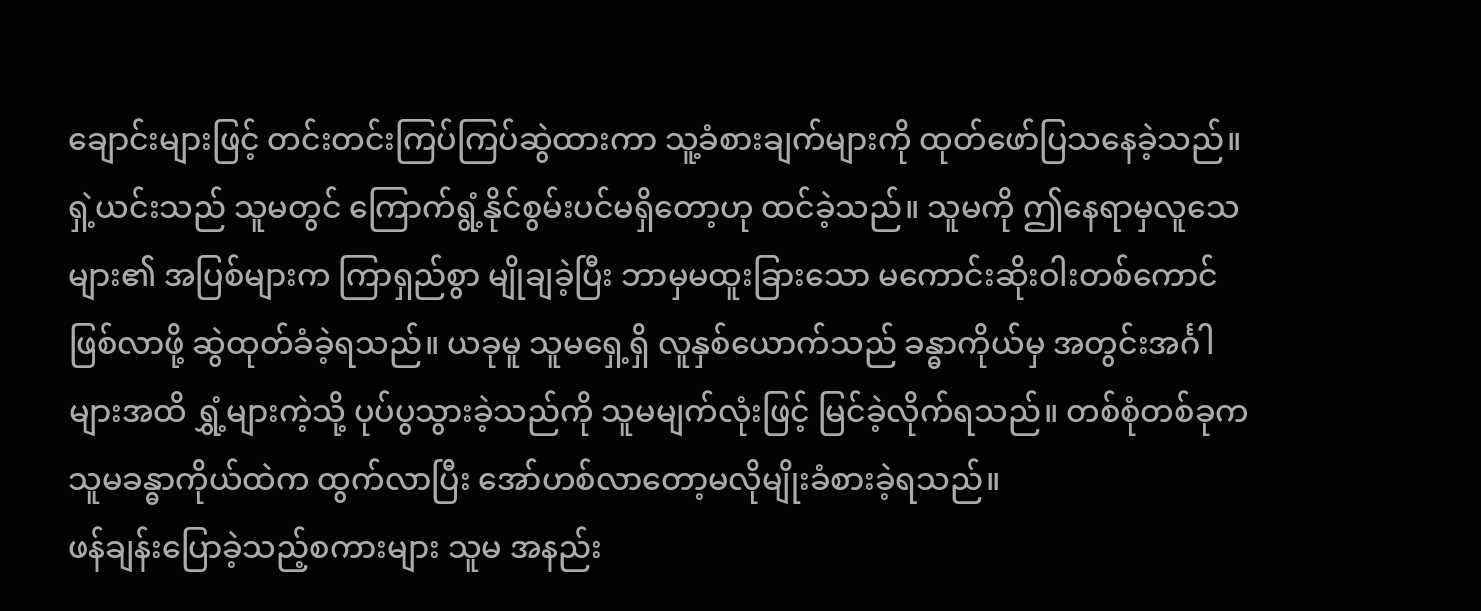ချောင်းများဖြင့် တင်းတင်းကြပ်ကြပ်ဆွဲထားကာ သူ့ခံစားချက်များကို ထုတ်ဖော်ပြသနေခဲ့သည်။
ရှဲ့ယင်းသည် သူမတွင် ကြောက်ရွံ့နိုင်စွမ်းပင်မရှိတော့ဟု ထင်ခဲ့သည်။ သူမကို ဤနေရာမှလူသေများ၏ အပြစ်များက ကြာရှည်စွာ မျိုချခဲ့ပြီး ဘာမှမထူးခြားသော မကောင်းဆိုးဝါးတစ်ကောင်ဖြစ်လာဖို့ ဆွဲထုတ်ခံခဲ့ရသည်။ ယခုမူ သူမရှေ့ရှိ လူနှစ်ယောက်သည် ခန္ဓာကိုယ်မှ အတွင်းအင်္ဂါများအထိ ရွှံ့များကဲ့သို့ ပုပ်ပွသွားခဲ့သည်ကို သူမမျက်လုံးဖြင့် မြင်ခဲ့လိုက်ရသည်။ တစ်စုံတစ်ခုက သူမခန္ဓာကိုယ်ထဲက ထွက်လာပြီး အော်ဟစ်လာတော့မလိုမျိုးခံစားခဲ့ရသည်။
ဖန်ချန်းပြောခဲ့သည့်စကားများ သူမ အနည်း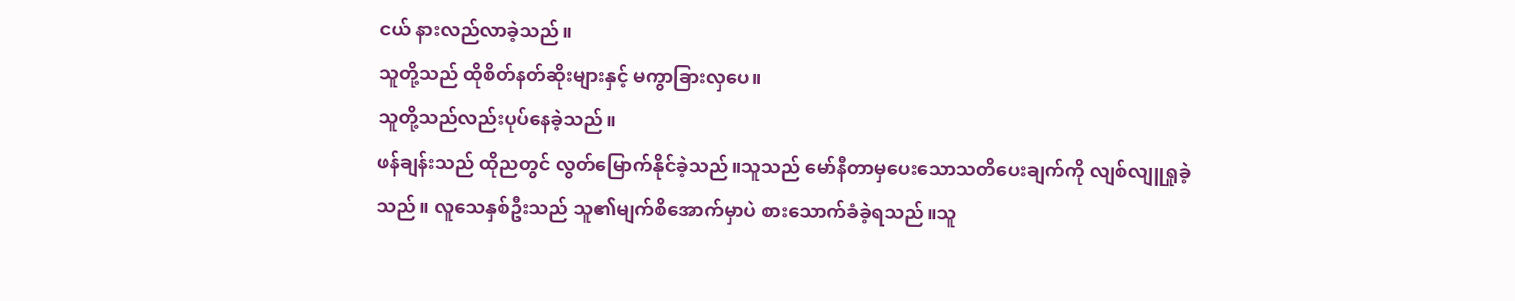ငယ် နားလည်လာခဲ့သည်။
သူတို့သည် ထိုစိတ်နတ်ဆိုးများနှင့် မကွာခြားလှပေ။
သူတို့သည်လည်းပုပ်နေခဲ့သည်။
ဖန်ချန်းသည် ထိုညတွင် လွတ်မြောက်နိုင်ခဲ့သည်။သူသည် မော်နီတာမှပေးသောသတိပေးချက်ကို လျစ်လျူရှုခဲ့သည်။ လူသေနှစ်ဦးသည် သူ၏မျက်စိအောက်မှာပဲ စားသောက်ခံခဲ့ရသည်။သူ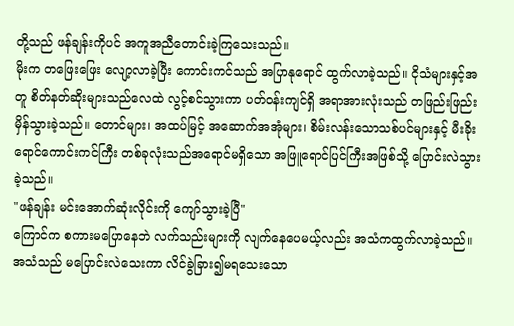တို့သည် ဖန်ချန်းကိုပင် အကူအညီတောင်းခဲ့ကြသေးသည်။
မိုးက တဖြေးဖြေး လျော့လာခဲ့ပြီး ကောင်းကင်သည် အပြာနုရောင် ထွက်လာခဲ့သည်။ ငိုသံများနှင့်အတူ စိတ်နတ်ဆိုးများသည်လေထဲ လွင့်စင်သွားကာ ပတ်ဝန်းကျင်ရှိ အရာအားလုံးသည် တဖြည်းဖြည်း မှိန်သွားခဲ့သည်။ တောင်များ၊ အထပ်မြင့် အဆောက်အအုံများ၊ စိမ်းလန်းသောသစ်ပင်များနှင့် မီးခိုးရောင်ကောင်းကင်ကြီး တစ်ခုလုံးသည်အရောင်မရှိသော အဖြူရောင်ပြင်ကြီးအဖြစ်သို့ ပြောင်းလဲသွားခဲ့သည်။
"ဖန်ချန်း မင်းအောက်ဆုံးလိုင်းကို ကျော်သွားခဲ့ပြီ"
ကြောင်က စကားမပြောနေဘဲ လက်သည်းများကို လျက်နေပေမယ့်လည်း အသံကထွက်လာခဲ့သည်။ အသံသည် မပြောင်းလဲသေးကာ လိင်ခွဲခြား၍မရသေးသော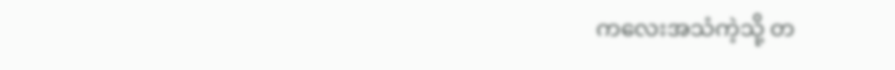ကလေးအသံကဲ့သို့ တ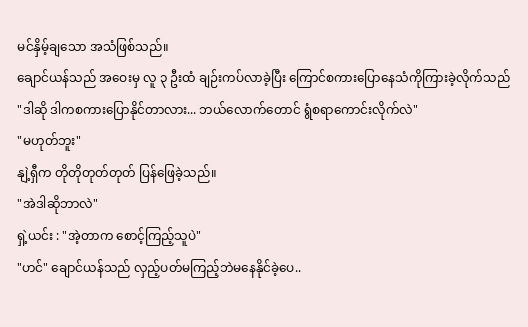မင်နှိမ့်ချသော အသံဖြစ်သည်။
ချောင်ယန်သည် အဝေးမှ လူ ၃ ဦးထံ ချဉ်းကပ်လာခဲ့ပြီး ကြောင်စကားပြောနေသံကိုကြားခဲ့လိုက်သည်
"ဒါဆို ဒါကစကားပြောနိုင်တာလား... ဘယ်လောက်တောင် ရွံစရာကောင်းလိုက်လဲ"
"မဟုတ်ဘူး"
နျဲ့ရှီက တိုတိုတုတ်တုတ် ပြန်ဖြေခဲ့သည်။
"အဲဒါဆိုဘာလဲ"
ရှဲ့ယင်း : "အဲ့တာက စောင့်ကြည့်သူပဲ"
"ဟင်" ချောင်ယန်သည် လှည့်ပတ်မကြည့်ဘဲမနေနိုင်ခဲ့ပေ..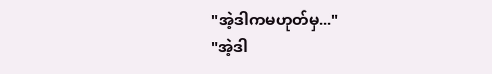"အဲ့ဒါကမဟုတ်မှ..."
"အဲ့ဒါ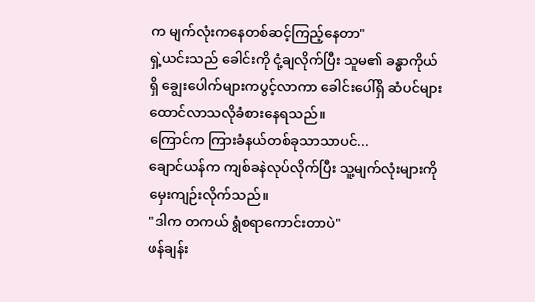က မျက်လုံးကနေတစ်ဆင့်ကြည့်နေတာ"
ရှဲ့ယင်းသည် ခေါင်းကို ငုံ့ချလိုက်ပြီး သူမ၏ ခန္ဓာကိုယ်ရှိ ချွေးပေါက်များကပွင့်လာကာ ခေါင်းပေါ်ရှိ ဆံပင်များ ထောင်လာသလိုခံစားနေရသည်။
ကြောင်က ကြားခံနယ်တစ်ခုသာသာပင်...
ချောင်ယန်က ကျစ်ခနဲလုပ်လိုက်ပြီး သူ့မျက်လုံးများကို မှေးကျဉ်းလိုက်သည်။
"ဒါက တကယ် ရွံစရာကောင်းတာပဲ"
ဖန်ချန်း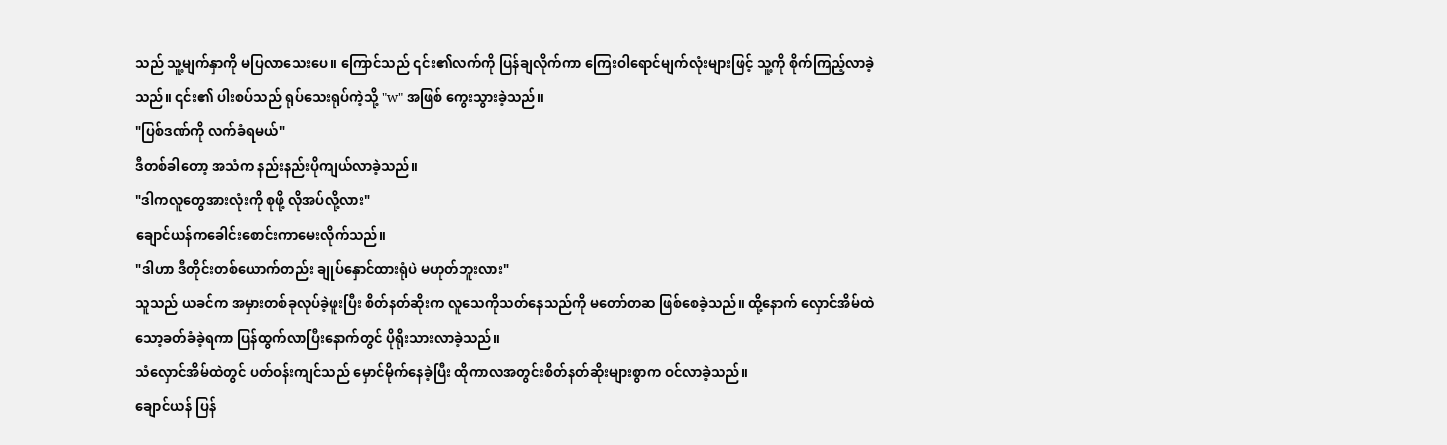သည် သူ့မျက်နှာကို မပြလာသေးပေ။ ကြောင်သည် ၎င်း၏လက်ကို ပြန်ချလိုက်ကာ ကြေးဝါရောင်မျက်လုံးများဖြင့် သူ့ကို စိုက်ကြည့်လာခဲ့သည်။ ၎င်း၏ ပါးစပ်သည် ရုပ်သေးရုပ်ကဲ့သို့ "w" အဖြစ် ကွေးသွားခဲ့သည်။
"ပြစ်ဒဏ်ကို လက်ခံရမယ်"
ဒီတစ်ခါတော့ အသံက နည်းနည်းပိုကျယ်လာခဲ့သည်။
"ဒါကလူတွေအားလုံးကို စုဖို့ လိုအပ်လို့လား"
ချောင်ယန်ကခေါင်းစောင်းကာမေးလိုက်သည်။
"ဒါဟာ ဒီတိုင်းတစ်ယောက်တည်း ချုပ်နှောင်ထားရုံပဲ မဟုတ်ဘူးလား"
သူသည် ယခင်က အမှားတစ်ခုလုပ်ခဲ့ဖူးပြီး စိတ်နတ်ဆိုးက လူသေကိုသတ်နေသည်ကို မတော်တဆ ဖြစ်စေခဲ့သည်။ ထို့နောက် လှောင်အိမ်ထဲသော့ခတ်ခံခဲ့ရကာ ပြန်ထွက်လာပြီးနောက်တွင် ပိုရိုးသားလာခဲ့သည်။
သံလှောင်အိမ်ထဲတွင် ပတ်ဝန်းကျင်သည် မှောင်မိုက်နေခဲ့ပြီး ထိုကာလအတွင်းစိတ်နတ်ဆိုးများစွာက ဝင်လာခဲ့သည်။
ချောင်ယန် ပြန်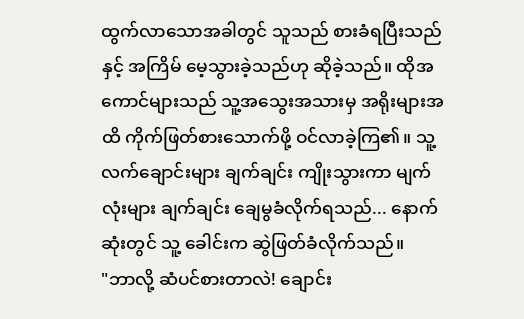ထွက်လာသောအခါတွင် သူသည် စားခံရပြီးသည်နှင့် အကြိမ် မေ့သွားခဲ့သည်ဟု ဆိုခဲ့သည်။ ထိုအကောင်များသည် သူ့အသွေးအသားမှ အရိုးများအထိ ကိုက်ဖြတ်စားသောက်ဖို့ ဝင်လာခဲ့ကြ၏။ သူ့လက်ချောင်းများ ချက်ချင်း ကျိုးသွားကာ မျက်လုံးများ ချက်ချင်း ချေမွခံလိုက်ရသည်... နောက်ဆုံးတွင် သူ့ ခေါင်းက ဆွဲဖြတ်ခံလိုက်သည်။
"ဘာလို့ ဆံပင်စားတာလဲ! ချောင်း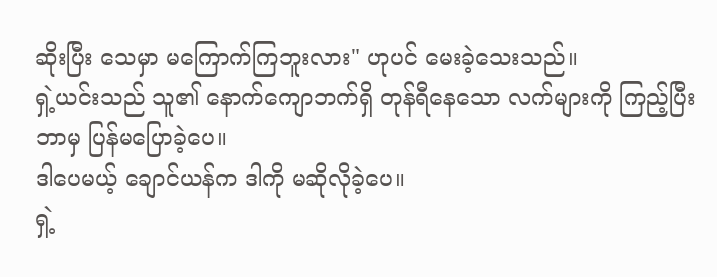ဆိုးပြီး သေမှာ မကြောက်ကြဘူးလား" ဟုပင် မေးခဲ့သေးသည်။
ရှဲ့ယင်းသည် သူ၏ နောက်ကျောဘက်ရှိ တုန်ရီနေသော လက်များကို ကြည့်ပြီး ဘာမှ ပြန်မပြောခဲ့ပေ။
ဒါပေမယ့် ချောင်ယန်က ဒါကို မဆိုလိုခဲ့ပေ။
ရှဲ့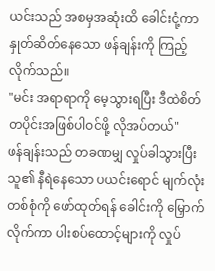ယင်းသည် အစမှအဆုံးထိ ခေါင်းငုံ့ကာ နှုတ်ဆိတ်နေသော ဖန်ချန်းကို ကြည့်လိုက်သည်။
"မင်း အရာရာကို မေ့သွားရပြီး ဒီထဲစိတ်တပိုင်းအဖြစ်ပါဝင်ဖို့ လိုအပ်တယ်"
ဖန်ချန်းသည် တခဏမျှ လှုပ်ခါသွားပြီး သူ၏ နီရဲနေသော ပယင်းရောင် မျက်လုံးတစ်စုံကို ဖော်ထုတ်ရန် ခေါင်းကို မြှောက်လိုက်ကာ ပါးစပ်ထောင့်များကို လှုပ်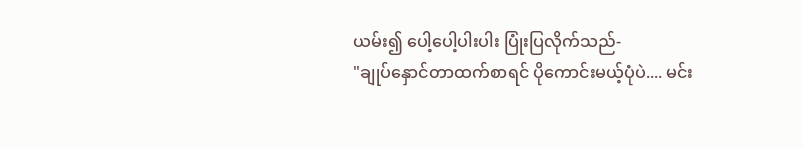ယမ်း၍ ပေါ့ပေါ့ပါးပါး ပြုံးပြလိုက်သည်-
"ချုပ်နှောင်တာထက်စာရင် ပိုကောင်းမယ့်ပုံပဲ.... မင်း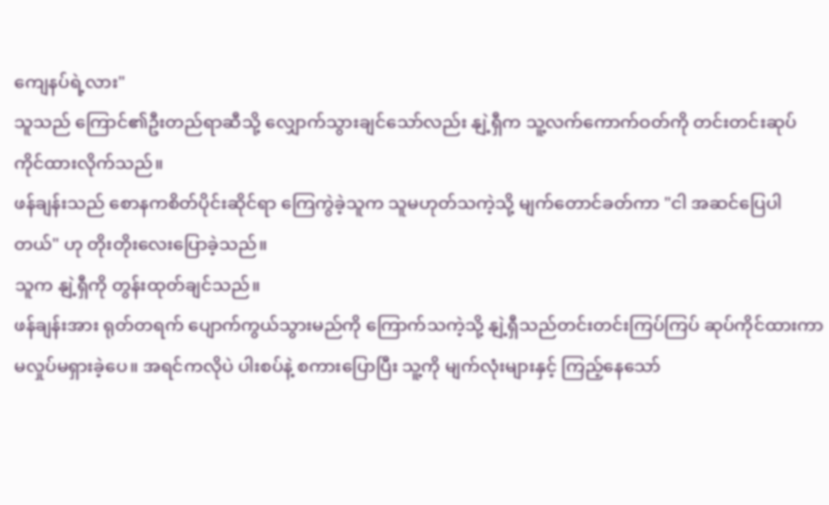ကျေနပ်ရဲ့လား"
သူသည် ကြောင်၏ဦးတည်ရာဆီသို့ လျှောက်သွားချင်သော်လည်း နျဲ့ရှီက သူ့လက်ကောက်ဝတ်ကို တင်းတင်းဆုပ်ကိုင်ထားလိုက်သည်။
ဖန်ချန်းသည် စောနကစိတ်ပိုင်းဆိုင်ရာ ကြေကွဲခဲ့သူက သူမဟုတ်သကဲ့သို့ မျက်တောင်ခတ်ကာ "ငါ အဆင်ပြေပါတယ်" ဟု တိုးတိုးလေးပြောခဲ့သည်။
သူက နျဲ့ရှီကို တွန်းထုတ်ချင်သည်။
ဖန်ချန်းအား ရုတ်တရက် ပျောက်ကွယ်သွားမည်ကို ကြောက်သကဲ့သို့ နျဲ့ရှီသည်တင်းတင်းကြပ်ကြပ် ဆုပ်ကိုင်ထားကာ မလှုပ်မရှားခဲ့ပေ။ အရင်ကလိုပဲ ပါးစပ်နဲ့ စကားပြောပြီး သူ့ကို မျက်လုံးများနှင့် ကြည့်နေသော်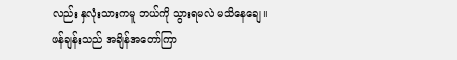လည်း နှလုံးသားကမူ ဘယ်ကို သွားရမလဲ မသိနေချေ။
ဖန်ချန်းသည် အချိန်အတော်ကြာ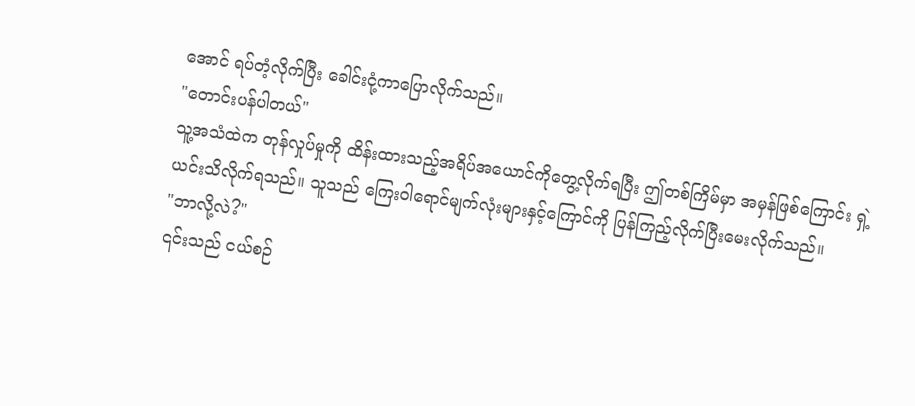အောင် ရပ်တံ့လိုက်ပြီး ခေါင်းငုံ့ကာပြောလိုက်သည်။
"တောင်းပန်ပါတယ်"
သူ့အသံထဲက တုန်လှုပ်မှုကို ထိန်းထားသည့်အရိပ်အယောင်ကိုတွေ့လိုက်ရပြီး ဤတစ်ကြိမ်မှာ အမှန်ဖြစ်ကြောင်း ရှဲ့ယင်းသိလိုက်ရသည်။ သူသည် ကြေးဝါရောင်မျက်လုံးများနှင့်ကြောင်ကို ပြန်ကြည့်လိုက်ပြီးမေးလိုက်သည်။
"ဘာလို့လဲ?"
၎င်းသည် ငယ်စဉ်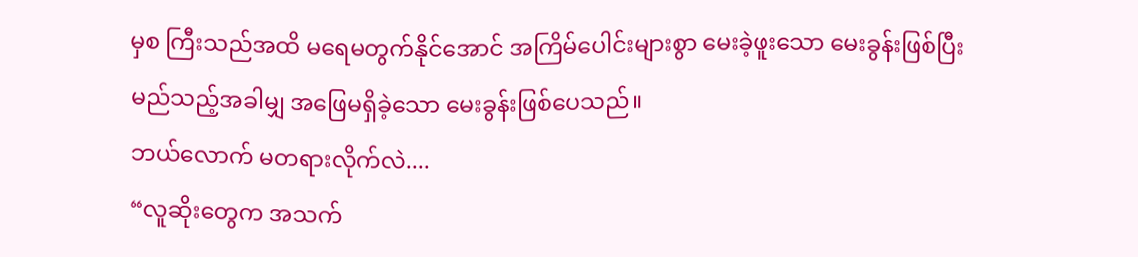မှစ ကြီးသည်အထိ မရေမတွက်နိုင်အောင် အကြိမ်ပေါင်းများစွာ မေးခဲ့ဖူးသော မေးခွန်းဖြစ်ပြီး မည်သည့်အခါမျှ အဖြေမရှိခဲ့သော မေးခွန်းဖြစ်ပေသည်။
ဘယ်လောက် မတရားလိုက်လဲ....
“လူဆိုးတွေက အသက်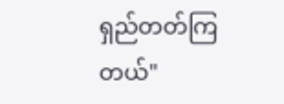ရှည်တတ်ကြတယ်"